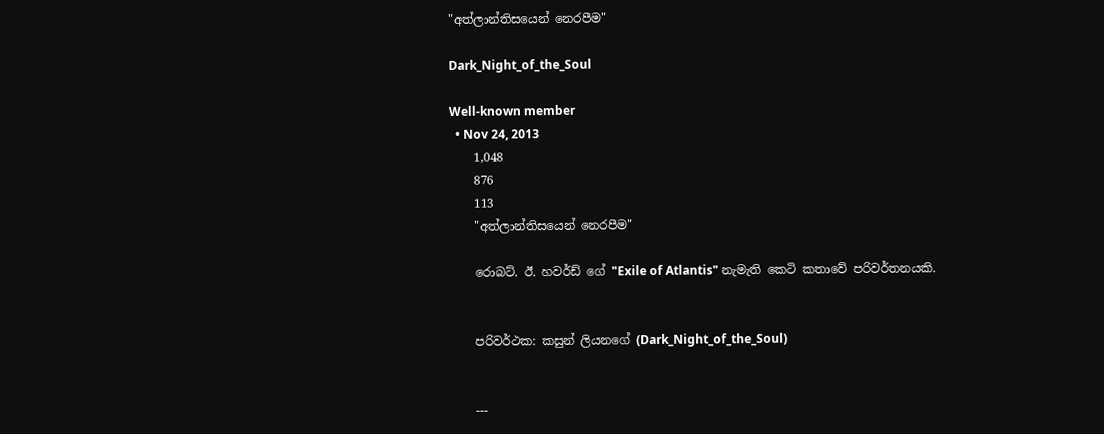"අත්ලාන්තිසයෙන් නෙරපීම"

Dark_Night_of_the_Soul

Well-known member
  • Nov 24, 2013
    1,048
    876
    113
    "අත්ලාන්තිසයෙන් නෙරපීම"

    රොබට්. ඊ. හවර්ඩ් ගේ "Exile of Atlantis" නැමැති කෙටි කතාවේ පරිවර්තනයකි.


    පරිවර්ථක: කසුන් ලියනගේ (Dark_Night_of_the_Soul)


    ---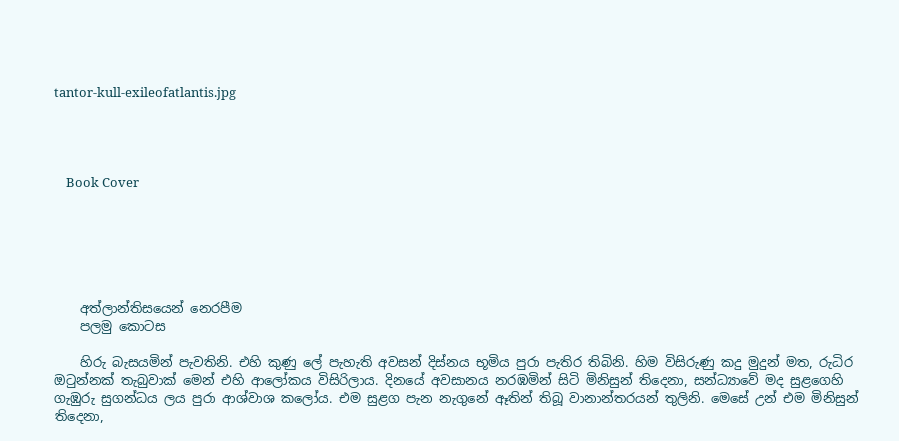tantor-kull-exileofatlantis.jpg




    Book Cover






    අත්ලාන්තිසයෙන් නෙරපීම
    පලමු කොටස

    හිරු බැසයමින් පැවතිනි. එහි කුණු ලේ පැහැති අවසන් දිස්නය භූමිය පුරා පැතිර තිබිනි. හිම විසිරුණු කදු මුදුන් මත, රුධිර ඔටුන්නක් තැබුවාක් මෙන් එහි ආලෝකය විසිරිලාය. දිනයේ අවසානය නරඹමින් සිටි මිනිසුන් තිදෙනා, සන්ධ්‍යාවේ මද සුළගෙහි ගැඹුරු සුගන්ධය ලය පුරා ආශ්වාශ කලෝය. එම සුළග පැන නැගුනේ ඈතින් තිබූ වානාන්තරයන් තුලිනි. මෙසේ උන් එම මිනිසුන් තිදෙනා,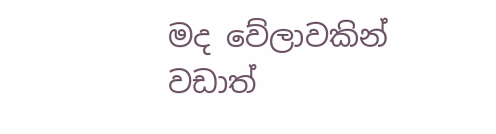මද වේලාවකින් වඩාත්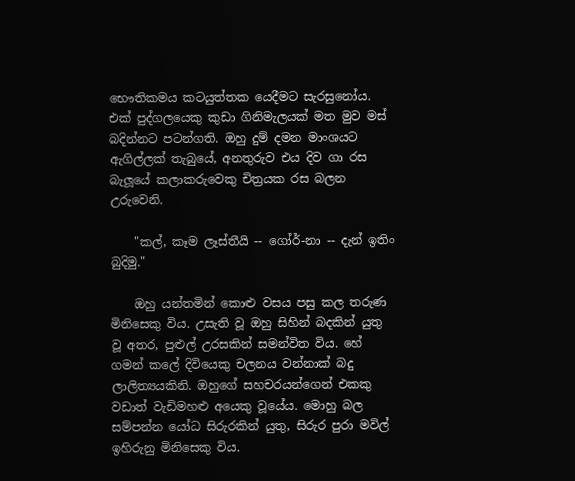භෞතිකමය කටයුත්තක යෙදීමට සැරසුනෝය. එක් පුද්ගලයෙකු කුඩා ගිනිමැලයක් මත මුව මස් බදින්නට පටන්ගති. ඔහු දුම් දමන මාංශයට ඇගිල්ලක් තැබුයේ, අනතුරුව එය දිව ගා රස බැලූයේ කලාකරුවෙකු චිත්‍රයක රස බලන උරුවෙනි.

    "කල්, කෑම ලෑස්තීයි -- ගෝර්-නා -- දැන් ඉතිං බුදිමු."

    ඔහු යන්තමින් කොළු වසය පසු කල තරුණ මිනිසෙකු විය. උසැති වූ ඔහු සිහින් බදකින් යුතු වූ අතර, පුළුල් උරසකින් සමන්විත විය. හේ ගමන් කලේ දිවියෙකු චලනය වන්නාක් බදු ලාලිත්‍යයකිනි. ඔහුගේ සහචරයන්ගෙන් එකකු වඩාත් වැඩිමහළු අයෙකු වූයේය. මොහු බල සම්පන්න යෝධ සිරුරකින් යුතු, සිරුර පුරා මවිල් ඉහිරුනු මිනිසෙකු විය.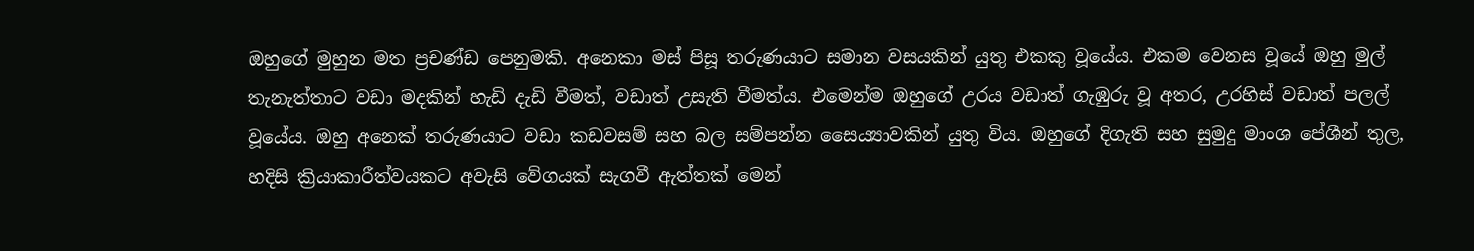ඔහුගේ මුහුන මත ප්‍රචණ්ඩ පෙනුමකි. අනෙකා මස් පිසූ තරුණයාට සමාන වසයකින් යුතු එකකු වූයේය. එකම වෙනස වූයේ ඔහු මුල් තැනැත්තාට වඩා මදකින් හැඩි දැඩි වීමත්, වඩාත් උසැති වීමත්ය. එමෙන්ම ඔහුගේ උරය වඩාත් ගැඹුරු වූ අතර, උරහිස් වඩාත් පලල් වූයේය. ඔහු අනෙක් තරුණයාට වඩා කඩවසම් සහ බල සම්පන්න සෛය්‍යාවකින් යුතු විය. ඔහුගේ දිගැති සහ සුමුදු මාංශ පේශීන් තුල, හදිසි ක්‍රියාකාරීත්වයකට අවැසි වේගයක් සැගවී ඇත්තක් මෙන්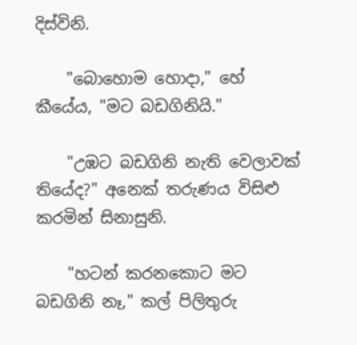දිස්විනි.

    "බොහොම හොදා," හේ කීයේය, "මට බඩගිනියි."

    "උඹට බඩගිනි නැති වෙලාවක් තියේද?" අනෙක් තරුණය විසිළු කරමින් සිනාසුනි.

    "හටන් කරනකොට මට බඩගිනි නෑ," කල් පිලිතුරු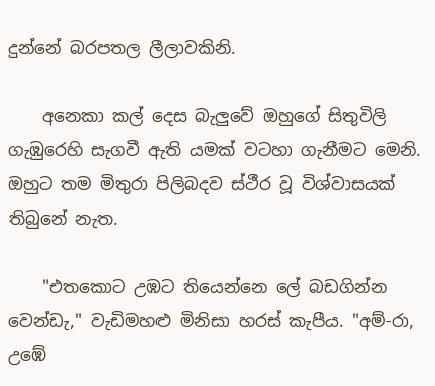දුන්නේ බරපතල ලීලාවකිනි.

    අනෙකා කල් දෙස බැලුවේ ඔහුගේ සිතුවිලි ගැඹුරෙහි සැගවී ඇති යමක් වටහා ගැනීමට මෙනි. ඔහුට තම මිතුරා පිලිබදව ස්ථීර වූ විශ්වාසයක් තිබුනේ නැත.

    "එතකොට උඹට තියෙන්නෙ ලේ බඩගින්න වෙන්ඩැ," වැඩිමහළු මිනිසා හරස් කැපීය. "අම්-රා, උඹේ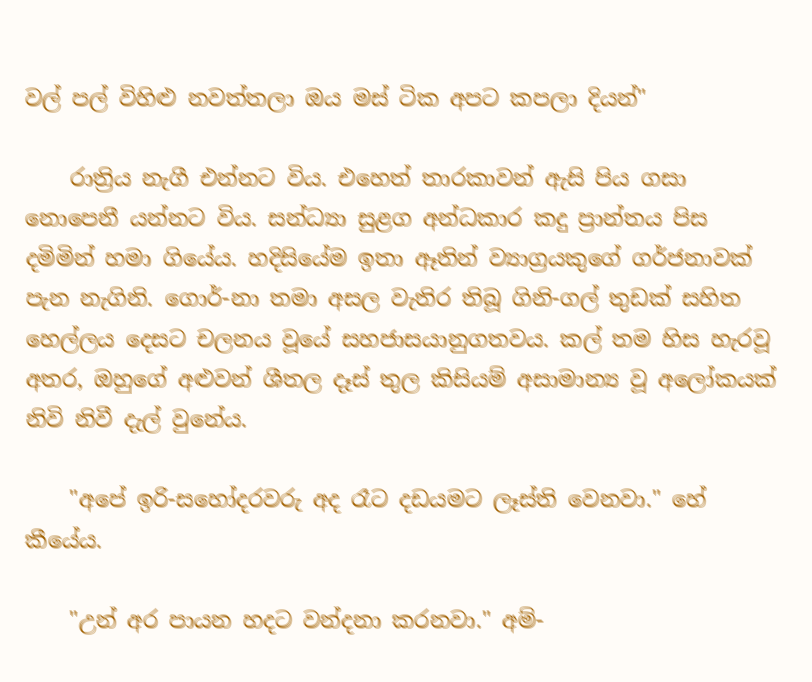වල් පල් විහිළු නවත්තලා ඔය මස් ටික අපට කපලා දියන්"

    රාත්‍රිය නැගී එන්නට විය. එහෙත් තාරකාවන් ඇසි පිය ගසා නොපෙනී යන්නට විය. සන්ධ්‍යා සුළග අන්ධකාර කදු ප්‍රාන්තය පිස දමිමින් හමා ගියේය. හදිසියේම ඉතා ඈතින් ව්‍යාග්‍රයකුගේ ගර්ජනාවක් පැන නැගිනි. ගොර්-නා තමා අසල වැතිර තිබූ ගිනි-ගල් තුඩක් සහිත හෙල්ලය දෙසට චලනය වූයේ සහජාසයානුගතවය. කල් තම හිස හැරවූ අතර, ඔහුගේ අළුවන් ශීතල දෑස් තුල කිසියම් අසාමාන්‍ය වූ අලෝකයක් නිවි නිවී දැල් වුනේය.

    "අපේ ඉරි-සහෝදරවරු අද රෑට දඩයමට ලෑස්ති වෙනවා." හේ කීයේය.

    "උන් අර පායන හදට වන්දනා කරනවා." අම්-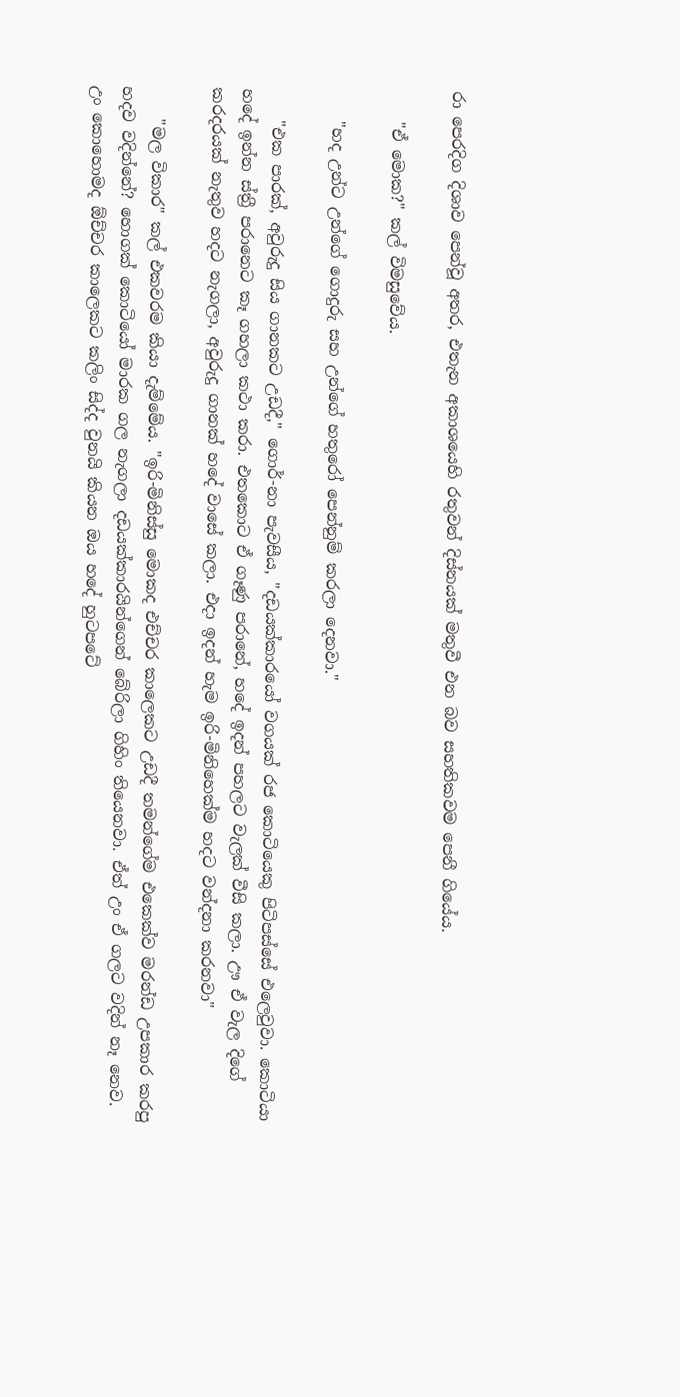රා පෙරදිග දිශාව පෙන්වූ අතර, එතැන අකාශයෙහි රතුවන් දිස්නයක් මතුවී එන බව සහතිකවම පෙනී ගියේය.

    "ඒ මොක?" කල් විමසුවේය.

    "හද උන්ට උන්ගේ ගොදුරු සහ උන්ගේ හතුරෝ පෙන්නුම් කරලා දෙනවා."

    "එක පාරක්, අවුරුදු සිය ගානකට උඩදී," ගොර්-නා පැවසීය, "දඩයක්කාරයෝ වගයක් රජ කොටියෙකු පිටිපස්සේ එලෙවුවා. කොටියා හදේ ඉන්න ස්ත්‍රී පරානෙට කෑ ගහලා කථා කරා. එතකොට ඒ ගෑණු පරානේ, හදේ ඉදන් පහලට වැලක් වීසි කලා. ඌ ඒ වැල දිගේ කරදරයක් නැතුව හදට නැගලා, අවුරුදු ගානක් හදේ වාසේ කලා. එදා ඉදන් හැම ඉරි-මිනිහෙක්ම හදට වන්දනා කරනවා"

    "මල විකාර" කල් එකවරම කියා දැම්මේය. "ඉරි-මිනිස්සු මොකද එච්චර කාලෙකට උඩදී තමන්ගේම එකෙක්ව මරන්ඩ උපකාර කරපු හදව වදින්නේ? හොගක් කොටියෝ මාරක ගල නැගලා දඩයක්කාරයින්ගෙන් බේරිලා ගිහිං තියෙනවා. ඒත් උං ඒ ගලට වදින් නෑ නෙව. උං කොහොමද ඕච්චර කාලෙකට කලිං සිද්ද වුනයි කියන ඔය හදේ හුටපටේ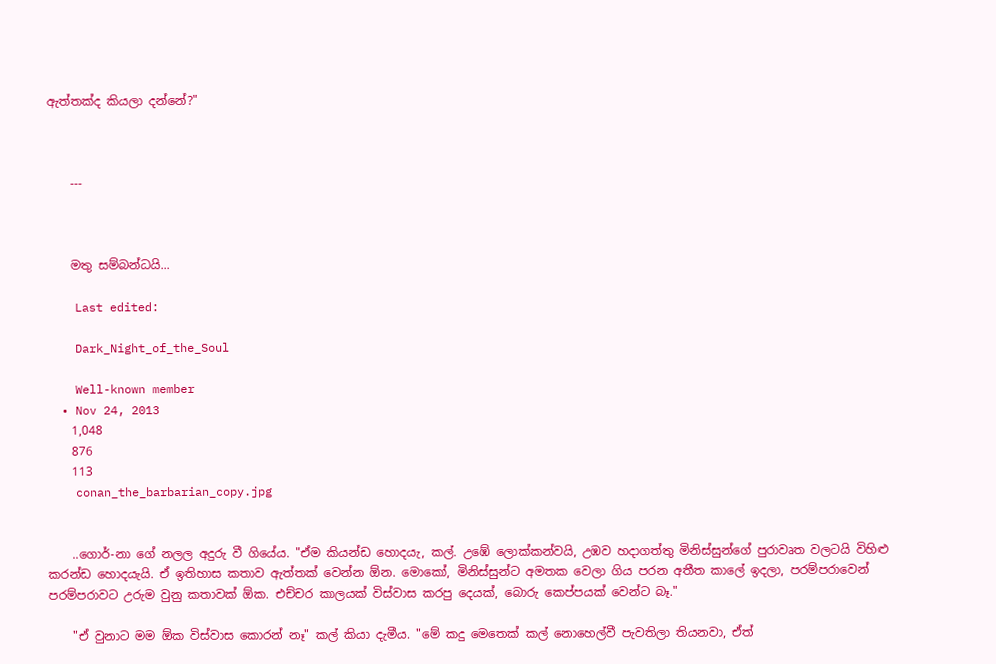ඇත්තක්ද කියලා දන්නේ?"



    ---



    මතු සම්බන්ධයි...

    Last edited:

    Dark_Night_of_the_Soul

    Well-known member
  • Nov 24, 2013
    1,048
    876
    113
    conan_the_barbarian_copy.jpg


    ..ගොර්-නා ගේ නලල අදුරු වී ගියේය. "ඒම කියන්ඩ හොදයැ, කල්. උඹේ ලොක්කන්වයි, උඹව හදාගත්තු මිනිස්සුන්ගේ පුරාවෘත වලටයි විහිළු කරන්ඩ හොදයැයි. ඒ ඉතිහාස කතාව ඇත්තක් වෙන්න ඕන. මොකෝ, මිනිස්සුන්ට අමතක වෙලා ගිය පරන අතීත කාලේ ඉදලා, පරම්පරාවෙන් පරම්පරාවට උරුම වුනු කතාවක් ඕක. එච්චර කාලයක් විස්වාස කරපු දෙයක්, බොරු කෙප්පයක් වෙන්ට බෑ."

    "ඒ වුනාට මම ඕක විස්වාස කොරන් නෑ" කල් කියා දැමීය. "මේ කදු මෙතෙක් කල් නොහෙල්වී පැවතිලා තියනවා, ඒත්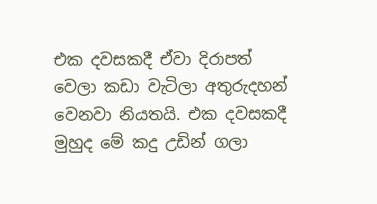එක දවසකදී ඒවා දිරාපත් වෙලා කඩා වැටිලා අතුරුදහන් වෙනවා නියතයි. එක දවසකදී මුහුද මේ කදු උඩින් ගලා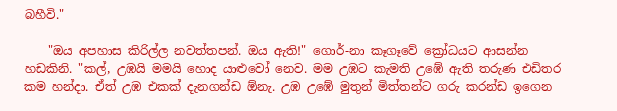බහීවි."

    "ඔය අපහාස කිරිල්ල නවත්තපන්. ඔය ඇති!" ගොර්-නා කෑගෑවේ ක්‍රෝධයට ආසන්න හඩකිනි. "කල්, උඹයි මමයි හොද යාළුවෝ නෙව. මම උඹට කැමති උඹේ ඇති තරුණ එඩිතර කම හන්දා. ඒත් උඹ එකක් දැනගන්ඩ ඕනැ. උඹ උඹේ මුතුන් මිත්තන්ට ගරු කරන්ඩ ඉගෙන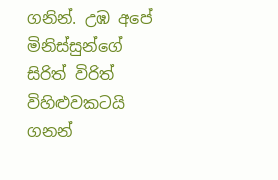ගනින්. උඹ අපේ මිනිස්සුන්ගේ සිරිත් විරිත් විහිළුවකටයි ගනන්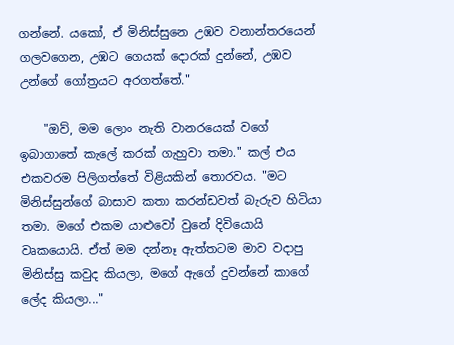ගන්නේ. යකෝ, ඒ මිනිස්සුනෙ උඹව වනාන්තරයෙන් ගලවගෙන, උඹට ගෙයක් දොරක් දුන්නේ, උඹව උන්ගේ ගෝත්‍රයට අරගත්තේ."

    "ඔව්, මම ලොං නැති වානරයෙක් වගේ ඉබාගාතේ කැලේ කරක් ගැහුවා තමා." කල් එය එකවරම පිලිගත්තේ විළියකින් තොරවය. "මට මිනිස්සුන්ගේ බාසාව කතා කරන්ඩවත් බැරුව හිටියා තමා. මගේ එකම යාළුවෝ වුනේ දිවියොයි වෘකයොයි. ඒත් මම දන්නෑ ඇත්තටම මාව වදාපු මිනිස්සු කවුද කියලා, මගේ ඇගේ දුවන්නේ කාගේ ලේද කියලා..."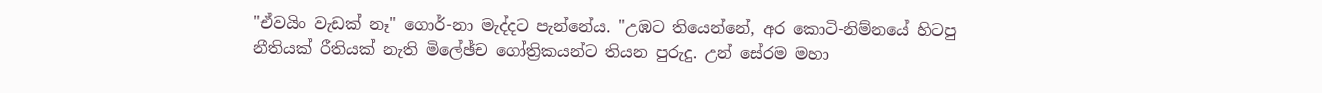"ඒවයිං වැඩක් නෑ" ගොර්-නා මැද්දට පැන්නේය. "උඹට තියෙන්නේ, අර කොටි-නිම්නයේ හිටපු නීතියක් රීතියක් නැති මිලේඡ්ච ගෝත්‍රිකයන්ට තියන පුරුදු. උන් සේරම මහා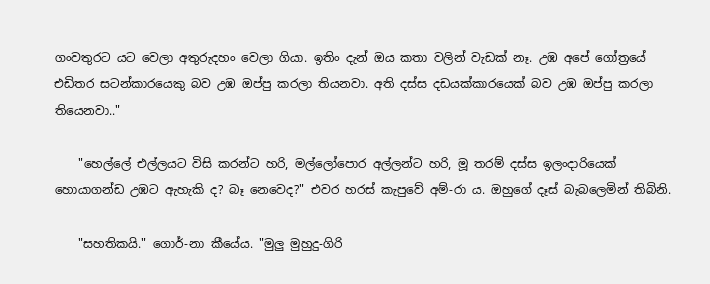ගංවතුරට යට වෙලා අතුරුදහං වෙලා ගියා. ඉතිං දැන් ඔය කතා වලින් වැඩක් නෑ. උඹ අපේ ගෝත්‍රයේ එඩිතර සටන්කාරයෙකු බව උඹ ඔප්පු කරලා තියනවා. අති දස්ස දඩයක්කාරයෙක් බව උඹ ඔප්පු කරලා තියෙනවා.."

    "හෙල්ලේ එල්ලයට විසි කරන්ට හරි, මල්ලෝපොර අල්ලන්ට හරි, මූ තරම් දස්ස ඉලංදාරියෙක් හොයාගන්ඩ උඹට ඇහැකි ද? බෑ නෙවෙද?" එවර හරස් කැපුවේ අම්-රා ය. ඔහුගේ දෑස් බැබලෙමින් තිබිනි.

    "සහතිකයි." ගොර්-නා කීයේය. "මුලු මුහුදු-ගිරි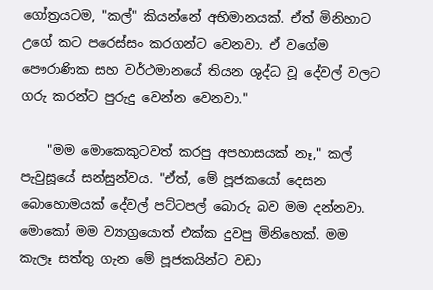ගෝත්‍රයටම, "කල්" කියන්නේ අභිමානයක්. ඒත් මිනිහාට උගේ කට පරෙස්සං කරගන්ට වෙනවා. ඒ වගේම පෞරාණික සහ වර්ථමානයේ තියන ශුද්ධ වූ දේවල් වලට ගරු කරන්ට පුරුදු වෙන්න වෙනවා."

    "මම මොකෙකුටවත් කරපු අපහාසයක් නෑ," කල් පැවුසූයේ සන්සුන්වය. "ඒත්, මේ පූජකයෝ දෙසන බොහොමයක් දේවල් පට්ටපල් බොරු බව මම දන්නවා. මොකෝ මම ව්‍යාග්‍රයොත් එක්ක දුවපු මිනිහෙක්. මම කැලෑ සත්තු ගැන මේ පූජකයින්ට වඩා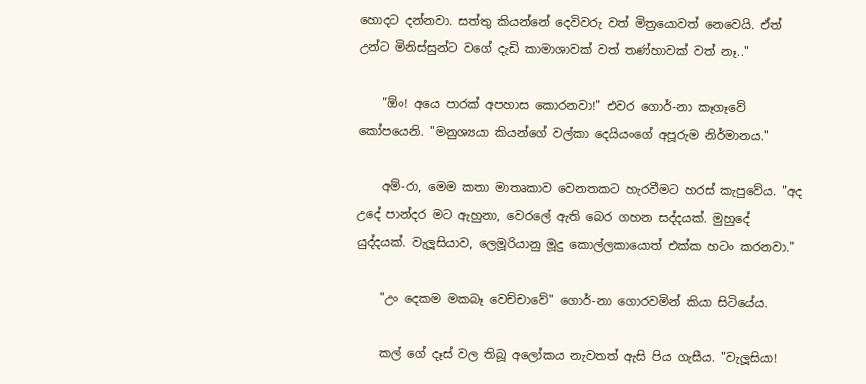හොදට දන්නවා. සත්තු කියන්නේ දෙවිවරු වත් මිත්‍රයොවත් නෙවෙයි. ඒත් උන්ට මිනිස්සුන්ට වගේ දැඩි කාමාශාවක් වත් තණ්හාවක් වත් නෑ.."

    "ඕං! අයෙ පාරක් අපහාස කොරනවා!" එවර ගොර්-නා කෑගෑවේ කෝපයෙනි. "මනුශ්‍යයා කියන්ගේ වල්කා දෙයියංගේ අපූරුම නිර්මානය."

    අම්-රා, මෙම කතා මාතෘකාව වෙනතකට හැරවීමට හරස් කැපුවේය. "අද උදේ පාන්දර මට ඇහුනා, වෙරලේ ඇති බෙර ගහන සද්දයක්. මුහුදේ යුද්දයක්. වැලූසියාව, ලෙමූරියානු මූදු කොල්ලකායොත් එක්ක හටං කරනවා."

    "උං දෙකම මකබෑ වෙච්චාවේ" ගොර්-නා ගොරවමින් කියා සිටියේය.

    කල් ගේ දෑස් වල තිබූ අලෝකය නැවතත් ඇසි පිය ගැසීය. "වැලූසියා!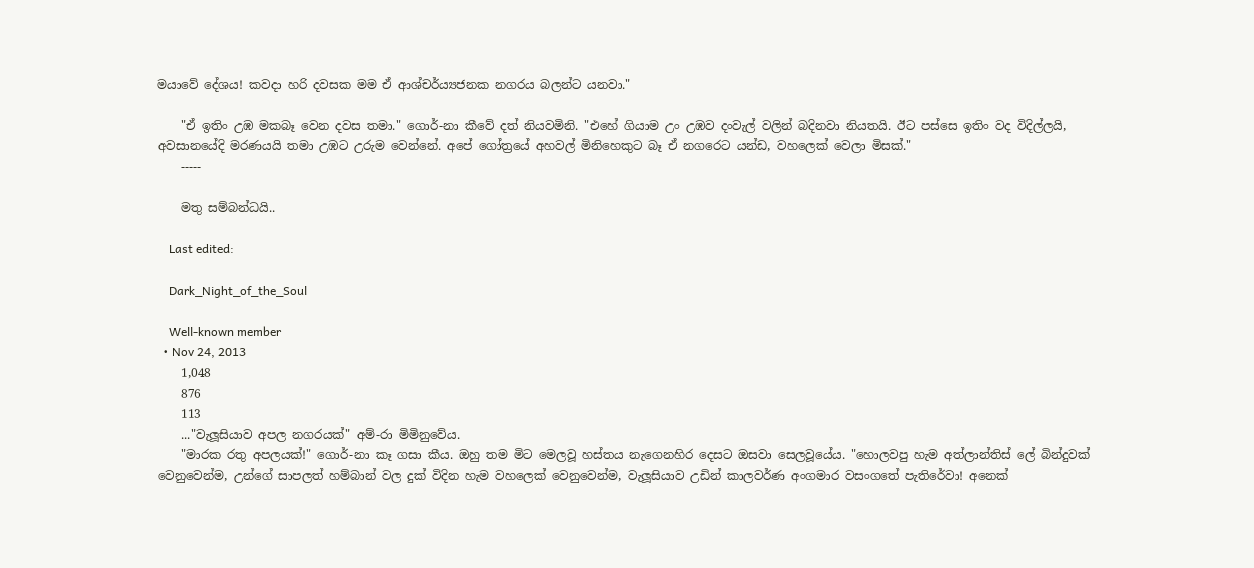මයාවේ දේශය! කවදා හරි දවසක මම ඒ ආශ්චර්ය්‍යජනක නගරය බලන්ට යනවා."

    "ඒ ඉතිං උඹ මකබෑ වෙන දවස තමා." ගොර්-නා කීවේ දත් නියවමිනි. "එහේ ගියාම උං උඹව දංවැල් වලින් බදිනවා නියතයි. ඊට පස්සෙ ඉතිං වද විදිල්ලයි, අවසානයේදි මරණයයි තමා උඹට උරුම වෙන්නේ. අපේ ගෝත්‍රයේ අහවල් මිනිහෙකුට බෑ ඒ නගරෙට යන්ඩ, වහලෙක් වෙලා මිසක්."
    -----

    මතු සම්බන්ධයි..

    Last edited:

    Dark_Night_of_the_Soul

    Well-known member
  • Nov 24, 2013
    1,048
    876
    113
    ..."වැලූසියාව අපල නගරයක්" අම්-රා මිමිනුවේය.
    "මාරක රතු අපලයක්!" ගොර්-නා කෑ ගසා කීය. ඔහු තම මිට මෙලවූ හස්තය නැගෙනහිර දෙසට ඔසවා සෙලවූයේය. "හොලවපු හැම අත්ලාන්තිස් ලේ බින්දුවක් වෙනුවෙන්ම, උන්ගේ සාපලත් හම්බාන් වල දුක් විදින හැම වහලෙක් වෙනුවෙන්ම, වැලූසියාව උඩින් කාලවර්ණ අංගමාර වසංගතේ පැතිරේවා! අනෙක්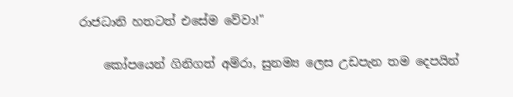රාජධානි හතටත් එසේම වේවා!"

    කෝපයෙන් ගිනිගත් අම්රා, සුනම්‍ය ලෙස උඩපැන තම දෙපයින්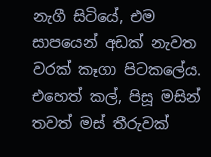නැගී සිටියේ, එම සාපයෙන් අඩක් නැවත වරක් කෑගා පිටකලේය. එහෙත් කල්, පිසූ මසින් තවත් මස් තීරුවක්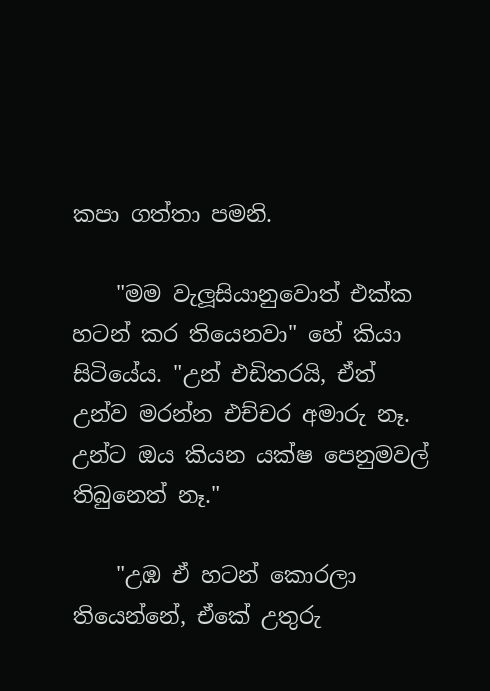කපා ගත්තා පමනි.

    "මම වැලූසියානුවොත් එක්ක හටන් කර තියෙනවා" හේ කියා සිටියේය. "උන් එඩිතරයි, ඒත් උන්ව මරන්න එච්චර අමාරු නෑ. උන්ට ඔය කියන යක්ෂ පෙනුමවල් තිබුනෙත් නෑ."

    "උඹ ඒ හටන් කොරලා තියෙන්නේ, ඒකේ උතුරු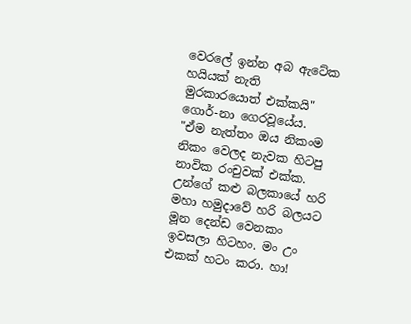වෙරලේ ඉන්න අබ ඇටේක හයියක් නැති මුරකාරයොත් එක්කයි" ගොර්-නා ගෙරවූයේය. "ඒම නැත්තං ඔය නිකංම නිකං වෙලද නැවක හිටපු නාවික රංචුවක් එක්ක. උන්ගේ කළු බලකායේ හරි මහා හමුදාවේ හරි බලයට මූන දෙන්ඩ වෙනකං ඉවසලා හිටහං. මං උං එකක් හටං කරා. හා!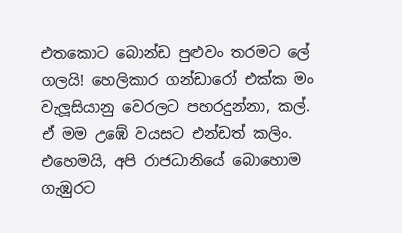එතකොට බොන්ඩ පුළුවං තරමට ලේ ගලයි! හෙලිකාර ගන්ඩාරෝ එක්ක මං වැලූසියානු වෙරලට පහරදුන්නා, කල්. ඒ මම උඹේ වයසට එන්ඩත් කලිං. එහෙමයි, අපි රාජධානියේ බොහොම ගැඹුරට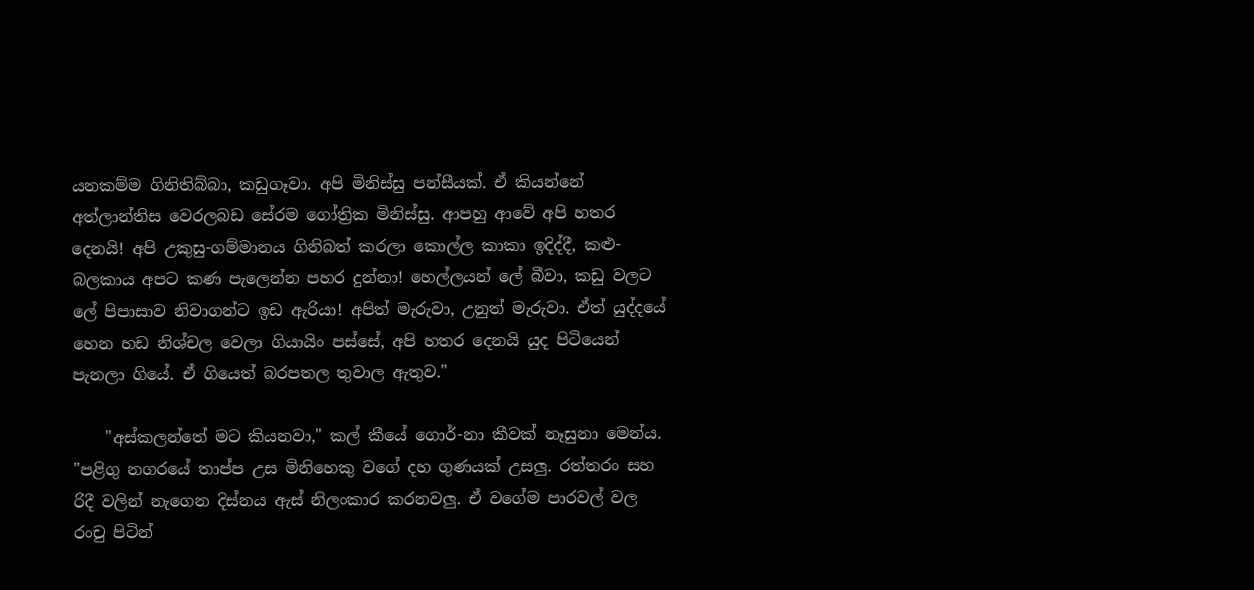යනකම්ම ගිනිතිබ්බා, කඩුගෑවා. අපි මිනිස්සු පන්සීයක්. ඒ කියන්නේ අත්ලාන්තිස වෙරලබඩ සේරම ගෝත්‍රික මිනිස්සු. ආපහු ආවේ අපි හතර දෙනයි! අපි උකුසු-ගම්මානය ගිනිබත් කරලා කොල්ල කාකා ඉදිද්දී, කළු-බලකාය අපට කණ පැලෙන්න පහර දුන්නා! හෙල්ලයන් ලේ බීවා, කඩු වලට ලේ පිපාසාව නිවාගන්ට ඉඩ ඇරියා! අපිත් මැරුවා, උනුත් මැරුවා. ඒත් යුද්දයේ හෙන හඩ නිශ්චල වෙලා ගියායිං පස්සේ, අපි හතර දෙනයි යුද පිටියෙන් පැනලා ගියේ. ඒ ගියෙත් බරපතල තුවාල ඇතුව."

    "අස්කලන්තේ මට කියනවා," කල් කීයේ ගොර්-නා කීවක් නෑසුනා මෙන්ය. "පළිගු නගරයේ තාප්ප උස මිනිහෙකු වගේ දහ ගුණයක් උසලු. රත්තරං සහ රිදී වලින් නැගෙන දිස්නය ඇස් නිලංකාර කරනවලු. ඒ වගේම පාරවල් වල රංචු පිටින්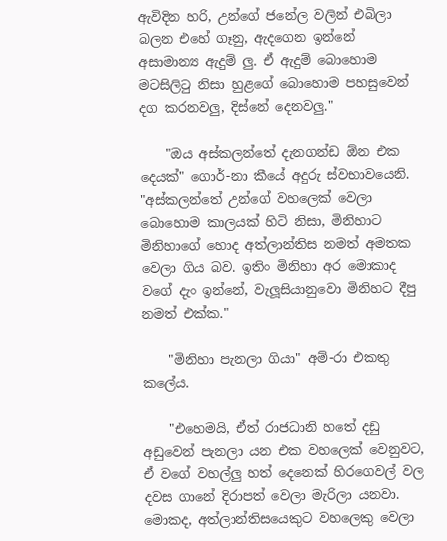ඇවිදින හරි, උන්ගේ ජනේල වලින් එබිලා බලන එහේ ගෑනු, ඇදගෙන ඉන්නේ අසාමාන්‍ය ඇදුම් ලු. ඒ ඇදුම් බොහොම මටසිලිටු නිසා හුළගේ බොහොම පහසුවෙන් දග කරනවලු, දිස්නේ දෙනවලු."

    "ඔය අස්කලන්තේ දැනගන්ඩ ඕන එක දෙයක්" ගොර්-නා කීයේ අදුරු ස්වභාවයෙනි. "අස්කලන්තේ උන්ගේ වහලෙක් වෙලා බොහොම කාලයක් හිටි නිසා, මිනිහාට මිනිහාගේ හොද අත්ලාන්තිස නමත් අමතක වෙලා ගිය බව. ඉතිං මිනිහා අර මොකාද වගේ දැං ඉන්නේ, වැලූසියානුවො මිනිහට දීපු නමත් එක්ක."

    "මිනිහා පැනලා ගියා" අම්-රා එකතු කලේය.

    "එහෙමයි, ඒත් රාජධානි හතේ දඩු අඩුවෙන් පැනලා යන එක වහලෙක් වෙනුවට, ඒ වගේ වහල්ලු හත් දෙනෙක් හිරගෙවල් වල දවස ගානේ දිරාපත් වෙලා මැරිලා යනවා. මොකද, අත්ලාන්තිසයෙකුට වහලෙකු වෙලා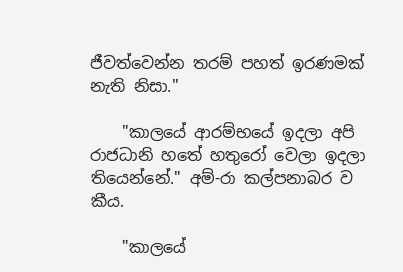ජීවත්වෙන්න තරම් පහත් ඉරණමක් නැති නිසා."

    "කාලයේ ආරම්භයේ ඉදලා අපි රාජධානි හතේ හතුරෝ වෙලා ඉදලා තියෙන්නේ." අම්-රා කල්පනාබර ව කීය.

    "කාලයේ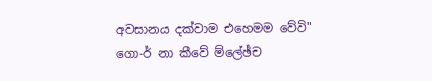අවසානය දක්වාම එහෙමම වේවි" ගො-ර් නා කීවේ ම්ලේඡ්ච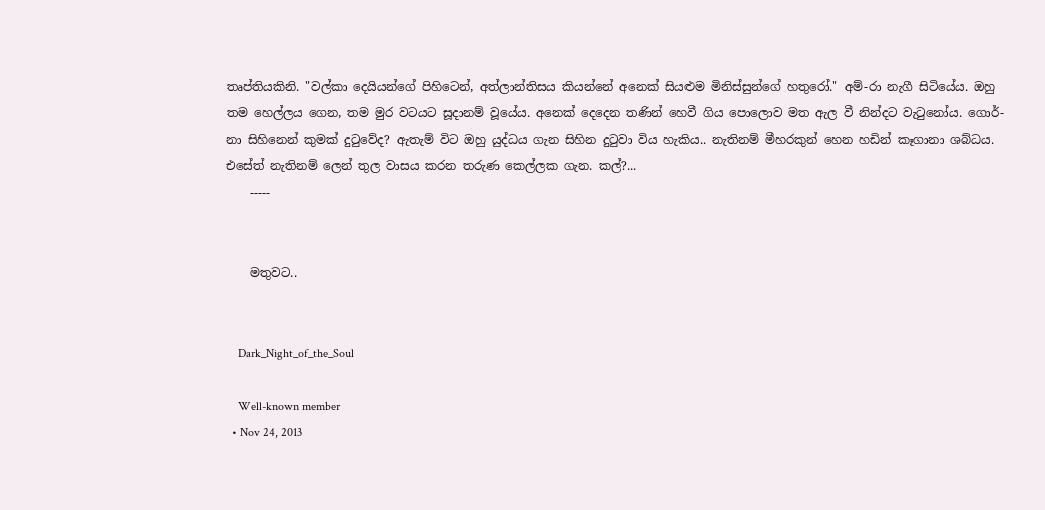තෘප්තියකිනි. "වල්කා දෙයියන්ගේ පිහිටෙන්, අත්ලාන්තිසය කියන්නේ අනෙක් සියළුම මිනිස්සුන්ගේ හතුරෝ." අම්-රා නැගී සිටියේය. ඔහු තම හෙල්ලය ගෙන, තම මුර වටයට සූදානම් වූයේය. අනෙක් දෙදෙන තණින් හෙවී ගිය පොලොව මත ඇල වී නින්දට වැටුනෝය. ගොර්-නා සිහිනෙන් කුමක් දුටුවේද? ඇතැම් විට ඔහු යුද්ධය ගැන සිහින දුටුවා විය හැකිය.. නැතිනම් මීහරකුන් හෙන හඩින් කෑගානා ශබ්ධය. එසේත් නැතිනම් ලෙන් තුල වාසය කරන තරුණ කෙල්ලක ගැන. කල්?...
    -----


    මතුවට..


    Dark_Night_of_the_Soul

    Well-known member
  • Nov 24, 2013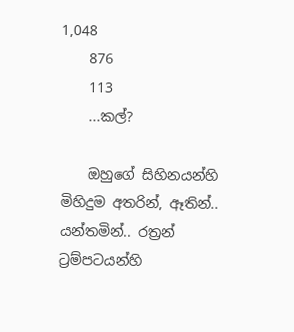1,048
    876
    113
    ...කල්?

    ඔහුගේ සිහිනයන්හි මිහිදුම අතරින්, ඈතින්.. යන්තමින්.. රත්‍රන් ට්‍රම්පටයන්හි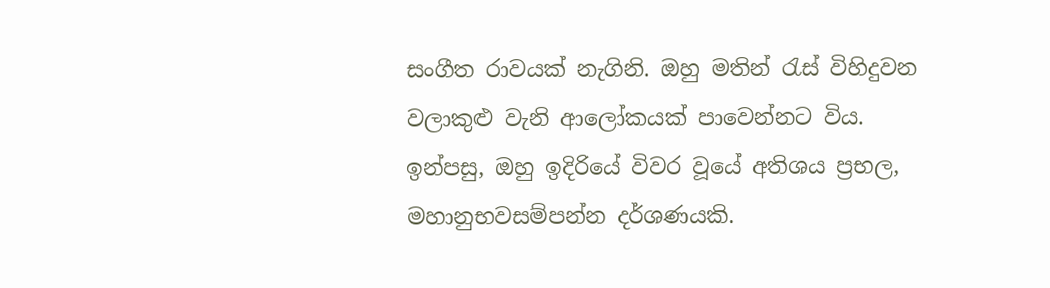සංගීත රාවයක් නැගිනි. ඔහු මතින් රැස් විහිදුවන වලාකුළු වැනි ආලෝකයක් පාවෙන්නට විය. ඉන්පසු, ඔහු ඉදිරියේ විවර වූයේ අතිශය ප්‍රභල, මහානුභවසම්පන්න දර්ශණයකි.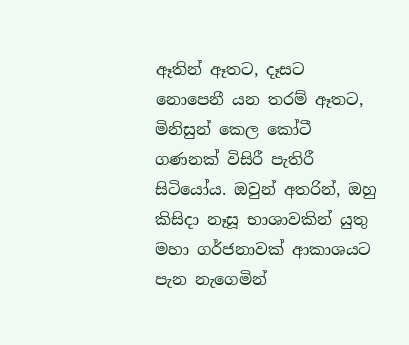ඈතින් ඈතට, දෑසට නොපෙනී යන තරම් ඈතට, මිනිසුන් කෙල කෝටී ගණනක් විසිරී පැතිරී සිටියෝය. ඔවුන් අතරින්, ඔහු කිසිදා නෑසූ භාශාවකින් යුතු මහා ගර්ජනාවක් ආකාශයට පැන නැගෙමින්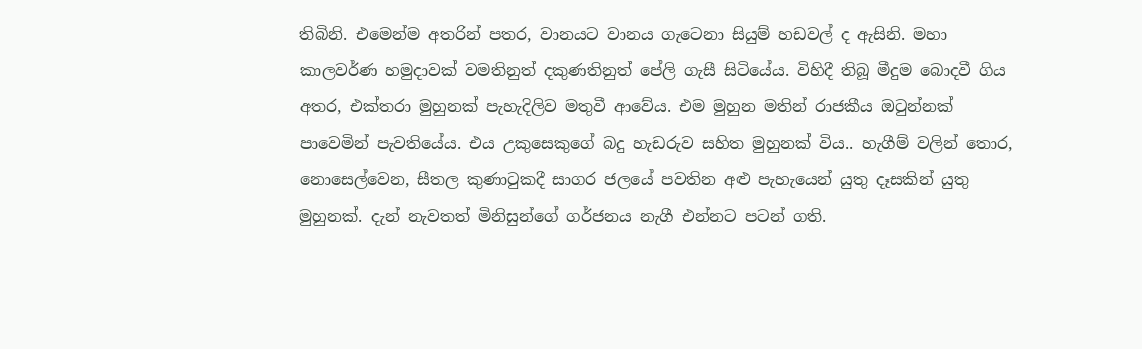තිබිනි. එමෙන්ම අතරින් පතර, වානයට වානය ගැටෙනා සියුම් හඩවල් ද ඇසිනි. මහා කාලවර්ණ හමුදාවක් වමතිනුත් දකුණතිනුත් පේලි ගැසී සිටියේය. විහිදී තිබූ මීදුම බොදවී ගිය අතර, එක්තරා මුහුනක් පැහැදිලිව මතුවී ආවේය. එම මුහුන මතින් රාජකීය ඔටුන්නක් පාවෙමින් පැවතියේය. එය උකුසෙකුගේ බදු හැඩරුව සහිත මුහුනක් විය.. හැගීම් වලින් තොර, නොසෙල්වෙන, සීතල කුණාටුකදී සාගර ජලයේ පවතින අළු පැහැයෙන් යුතු දෑසකින් යුතු මුහුනක්. දැන් නැවතත් මිනිසුන්ගේ ගර්ජනය නැගී එන්නට පටන් ගති.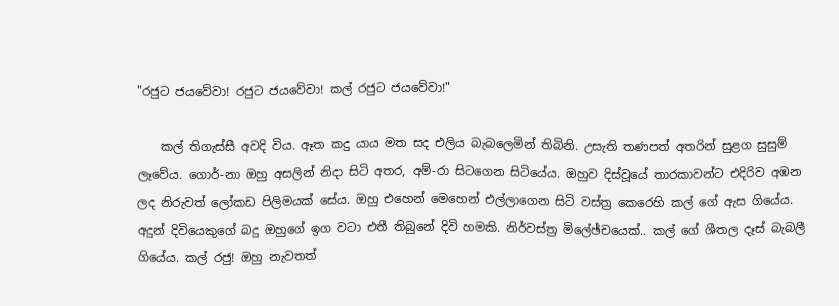"රජුට ජයවේවා! රජුට ජයවේවා! කල් රජුට ජයවේවා!"

    කල් තිගැස්සී අවදි විය. ඈත කදු යාය මත සද එලිය බැබලෙමින් තිබිනි. උසැති තණපත් අතරින් සුළග සුසුම් ලෑවේය. ගොර්-නා ඔහු අසලින් නිදා සිටි අතර, අම්-රා සිටගෙන සිටියේය. ඔහුව දිස්වූයේ තාරකාවන්ට එදිරිව අඹන ලද නිරුවත් ලෝකඩ පිලිමයක් සේය. ඔහු එහෙන් මෙහෙන් එල්ලාගෙන සිටි වස්ත්‍ර කෙරෙහි කල් ගේ ඇස ගියේය. අදුන් දිවියෙකුගේ බදු ඔහුගේ ඉග වටා එතී තිබුනේ දිවි හමකි. නිර්වස්ත්‍ර මිලේඡ්චයෙක්.. කල් ගේ ශීතල දෑස් බැබලී ගියේය. කල් රජු! ඔහු නැවතත්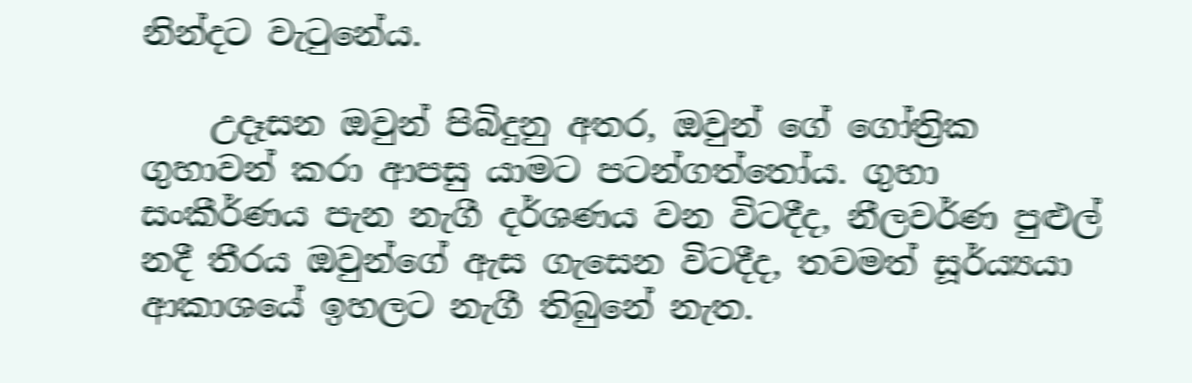නින්දට වැටුනේය.

    උදෑසන ඔවුන් පිබිදුනු අතර, ඔවුන් ගේ ගෝත්‍රික ගුහාවන් කරා ආපසු යාමට පටන්ගත්තෝය. ගුහා සංකීර්ණය පැන නැගී දර්ශණය වන විටදීද, නීලවර්ණ පුළුල් නදී තීරය ඔවුන්ගේ ඇස ගැසෙන විටදීද, තවමත් සූර්ය්‍යයා ආකාශයේ ඉහලට නැගී තිබුනේ නැත.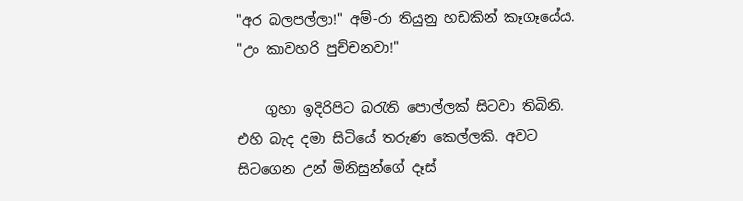"අර බලපල්ලා!" අම්-රා තියුනු හඩකින් කෑගෑයේය. "උං කාවහරි පුච්චනවා!"

    ගුහා ඉදිරිපිට බරැති පොල්ලක් සිටවා තිබිනි. එහි බැද දමා සිටියේ තරුණ කෙල්ලකි. අවට සිටගෙන උන් මිනිසුන්ගේ දෑස්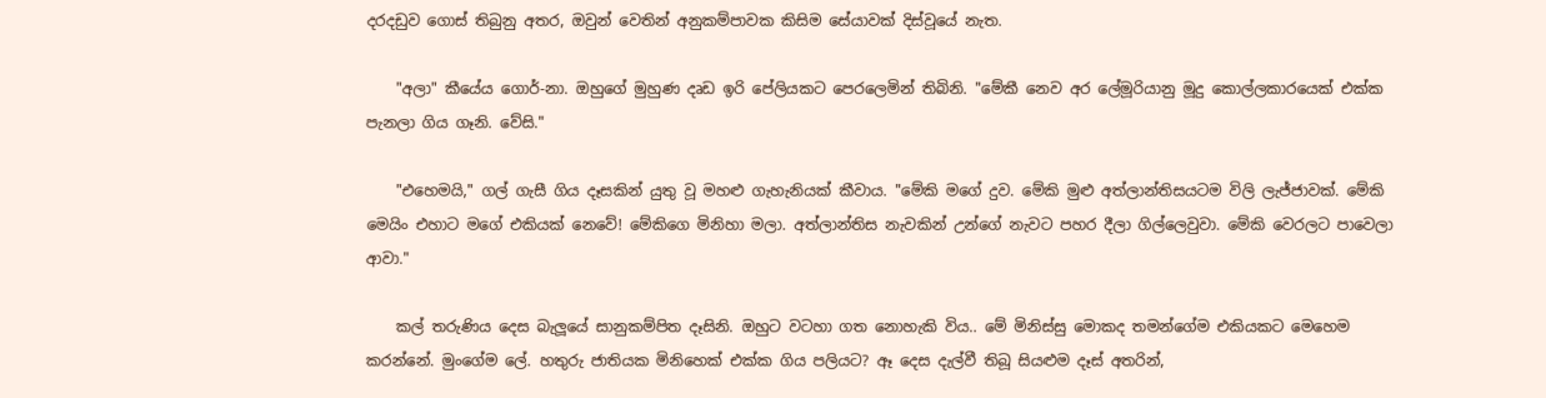දරදඩුව ගොස් තිබුනු අතර, ඔවුන් වෙතින් අනුකම්පාවක කිසිම සේයාවක් දිස්වූයේ නැත.

    "අලා" කීයේය ගොර්-නා. ඔහුගේ මුහුණ දෘඩ ඉරි පේලියකට පෙරලෙමින් තිබිනි. "මේකී නෙව අර ලේමූරියානු මූදු කොල්ලකාරයෙක් එක්ක පැනලා ගිය ගෑනි. වේසි."

    "එහෙමයි," ගල් ගැසී ගිය දෑසකින් යුතු වූ මහළු ගැහැනියක් කීවාය. "මේකි මගේ දුව. මේකි මුළු අත්ලාන්තිසයටම විලි ලැජ්ජාවක්. මේකි මෙයිං එහාට මගේ එකියක් නෙවේ! මේකිගෙ මිනිහා මලා. අත්ලාන්තිස නැවකින් උන්ගේ නැවට පහර දීලා ගිල්ලෙවුවා. මේකි වෙරලට පාවෙලා ආවා."

    කල් තරුණිය දෙස බැලූයේ සානුකම්පිත දෑසිනි. ඔහුට වටහා ගත නොහැකි විය.. මේ මිනිස්සු මොකද තමන්ගේම එකියකට මෙහෙම කරන්නේ. මුංගේම ලේ. හතුරු ජාතියක මිනිහෙක් එක්ක ගිය පලියට? ඈ දෙස දැල්වී තිබූ සියළුම දෑස් අතරින්,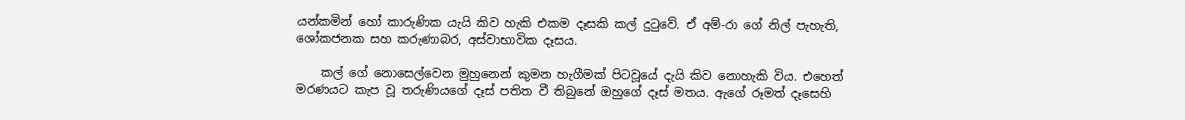යන්කමින් හෝ කාරුණික යැයි කිව හැකි එකම දෑසකි කල් දුටුවේ. ඒ අම්-රා ගේ නිල් පැහැති, ශෝකජනක සහ කරුණාබර, අස්වාභාවික දෑසය.

    කල් ගේ නොසෙල්වෙන මුහුනෙන් කුමන හැගීමක් පිටවූයේ දැයි කිව නොහැකි විය. එහෙත් මරණයට කැප වූ තරුණියගේ දෑස් පතිත වී තිබුනේ ඔහුගේ දෑස් මතය. ඇගේ රූමත් දෑසෙහි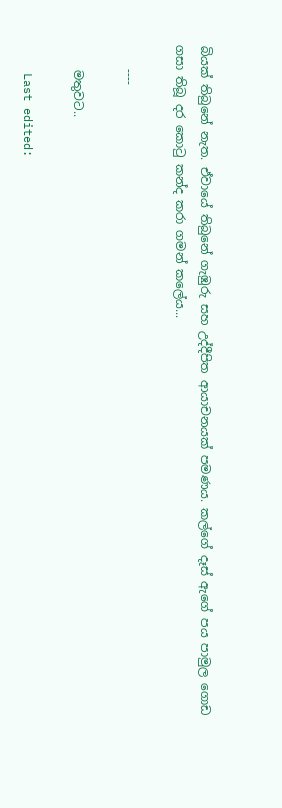බියක් තිබුනේ නැත. ඒවායේ තිබුනේ ගැඹුරු සහ උද්දීපිත ආයාචනයක් පමණය. කල්ගේ දෑස් ඇගේ පය පාමුල ගොඩ ගසා තිබූ දර කොටු කන්ද කරා ගමන් කලේය...

    ----

    මතුවට..

    Last edited: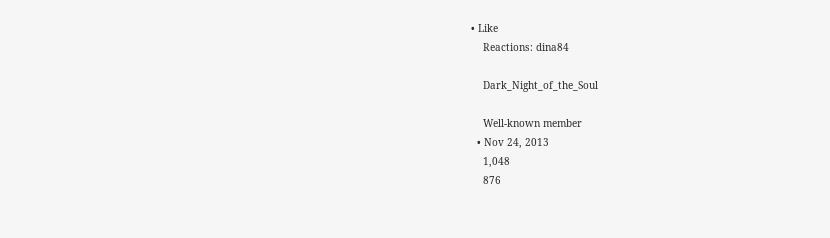• Like
    Reactions: dina84

    Dark_Night_of_the_Soul

    Well-known member
  • Nov 24, 2013
    1,048
    876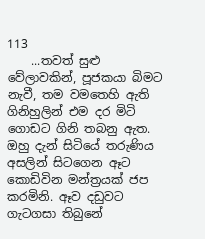113
    ...තවත් සුළු වේලාවකින්, පූජකයා බිමට නැවී, තම වමතෙහි ඇති ගිනිහුලින් එම දර මිටි ගොඩට ගිනි තබනු ඇත. ඔහු දැන් සිටියේ තරුණිය අසලින් සිටගෙන ඈට කොඩිවින මන්ත්‍රයක් ජප කරමිනි. ඈව දඩුවට ගැටගසා තිබුනේ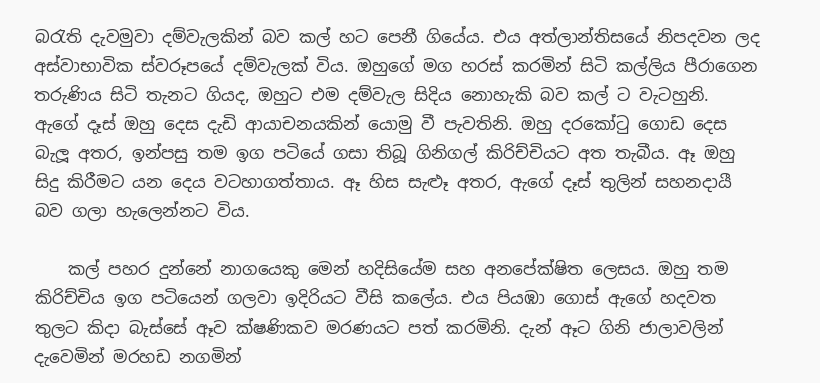බරැති දැවමුවා දම්වැලකින් බව කල් හට පෙනී ගියේය. එය අත්ලාන්තිසයේ නිපදවන ලද අස්වාභාවික ස්වරූපයේ දම්වැලක් විය. ඔහුගේ මග හරස් කරමින් සිටි කල්ලිය පීරාගෙන තරුණිය සිටි තැනට ගියද, ඔහුට එම දම්වැල සිදිය නොහැකි බව කල් ට වැටහුනි. ඇගේ දෑස් ඔහු දෙස දැඩි ආයාචනයකින් යොමු වී පැවතිනි. ඔහු දරකෝටු ගොඩ දෙස බැලූ අතර, ඉන්පසු තම ඉග පටියේ ගසා තිබූ ගිනිගල් කිරිච්චියට අත තැබීය. ඈ ඔහු සිදු කිරීමට යන දෙය වටහාගත්තාය. ඈ හිස සැළූ අතර, ඇගේ දෑස් තුලින් සහනදායී බව ගලා හැලෙන්නට විය.

    කල් පහර දුන්නේ නාගයෙකු මෙන් හදිසියේම සහ අනපේක්ෂිත ලෙසය. ඔහු තම කිරිච්චිය ඉග පටියෙන් ගලවා ඉදිරියට වීසි කලේය. එය පියඹා ගොස් ඇගේ හදවත තුලට කිදා බැස්සේ ඈව ක්ෂණිකව මරණයට පත් කරමිනි. දැන් ඈට ගිනි ජාලාවලින් දැවෙමින් මරහඩ නගමින්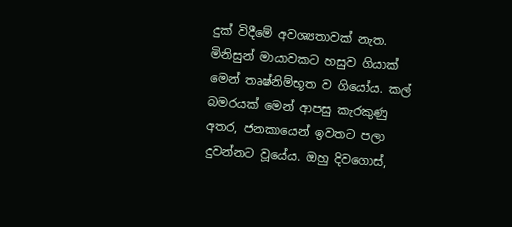දුක් විදීමේ අවශ්‍යතාවක් නැත. මිනිසුන් මායාවකට හසුව ගියාක් මෙන් තෘෂ්නිම්භූත ව ගියෝය. කල් බමරයක් මෙන් ආපසු කැරකුණු අතර, ජනකායෙන් ඉවතට පලා දුවන්නට වූයේය. ඔහු දිවගොස්,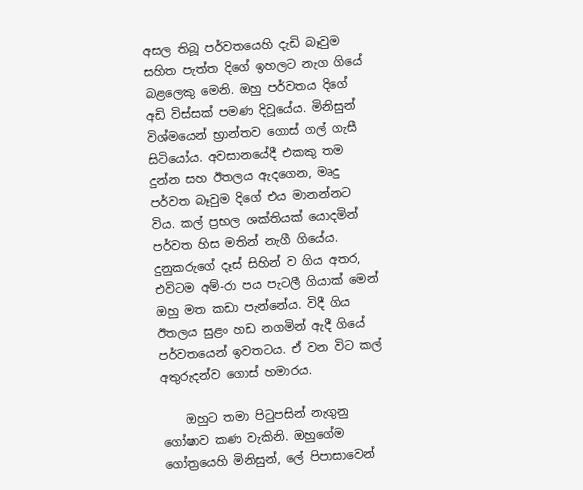අසල තිබූ පර්වතයෙහි දැඩි බෑවුම සහිත පැත්ත දිගේ ඉහලට නැග ගියේ බළලෙකු මෙනි. ඔහු පර්වතය දිගේ අඩි විස්සක් පමණ දිවූයේය. මිනිසුන් විශ්මයෙන් භ්‍රාන්තව ගොස් ගල් ගැසී සිටියෝය. අවසානයේදී එකකු තම දුන්න සහ ඊතලය ඇදගෙන, මෘදු පර්වත බෑවුම දිගේ එය මානන්නට විය. කල් ප්‍රභල ශක්තියක් යොදමින් පර්වත හිස මතින් නැගී ගියේය. දුනුකරුගේ දෑස් සිහින් ව ගිය අතර, එවිටම අම්-රා පය පැටලී ගියාක් මෙන් ඔහු මත කඩා පැන්නේය. විදී ගිය ඊතලය සුළං හඩ නගමින් ඇදී ගියේ පර්වතයෙන් ඉවතටය. ඒ වන විට කල් අතුරුදන්ව ගොස් හමාරය.

    ඔහුට තමා පිටුපසින් නැගුනු ගෝෂාව කණ වැකිනි. ඔහුගේම ගෝත්‍රයෙහි මිනිසුන්, ලේ පිපාසාවෙන්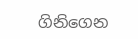ගිනිගෙන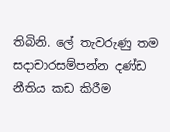තිබිනි. ලේ තැවරුණු තම සදාචාරසම්පන්න දණ්ඩ නීතිය කඩ කිරීම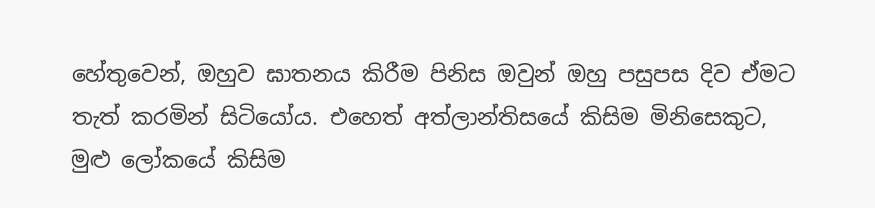හේතුවෙන්, ඔහුව ඝාතනය කිරීම පිනිස ඔවුන් ඔහු පසුපස දිව ඒමට තැත් කරමින් සිටියෝය. එහෙත් අත්ලාන්තිසයේ කිසිම මිනිසෙකුට, මුළු ලෝකයේ කිසිම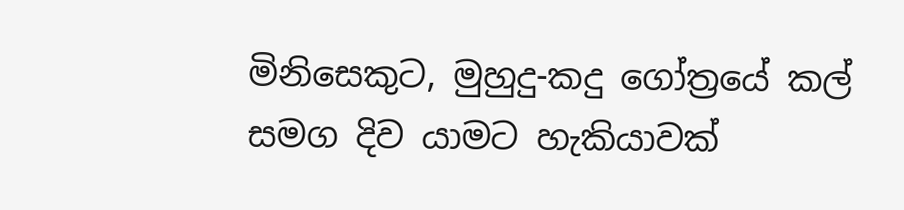මිනිසෙකුට, මුහුදු-කදු ගෝත්‍රයේ කල් සමග දිව යාමට හැකියාවක්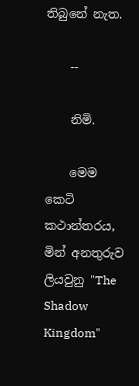තිබුනේ නැත.

    --

    නිමි.

    මෙම කෙටි කථාන්තරය, මින් අනතුරුව ලියවුනු "The Shadow Kingdom"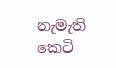නැමැති කෙටි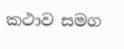කථාව සමග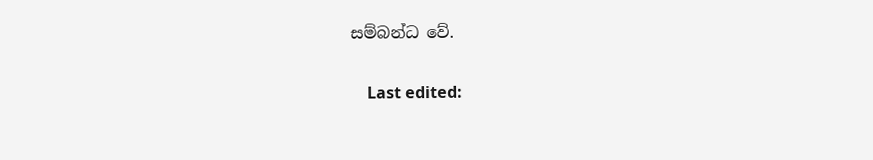සම්බන්ධ වේ.

    Last edited: